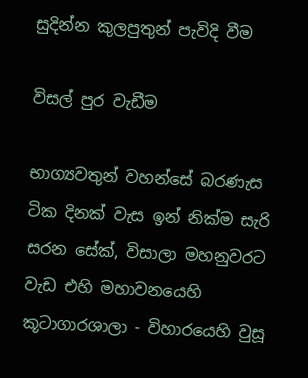සුදින්න කුලපුතුන් පැවිදි වීම

විසල් පුර වැඩීම

භාග්‍යවතුන් වහන්සේ බරණැස ටික දිනක් වැස ඉන් නික්ම සැරි සරන සේක්, විසාලා මහනුවරට වැඩ එහි මහාවනයෙහි කූටාගාරශාලා - විහාරයෙහි වුසූ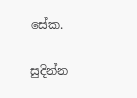සේක.

සුදින්න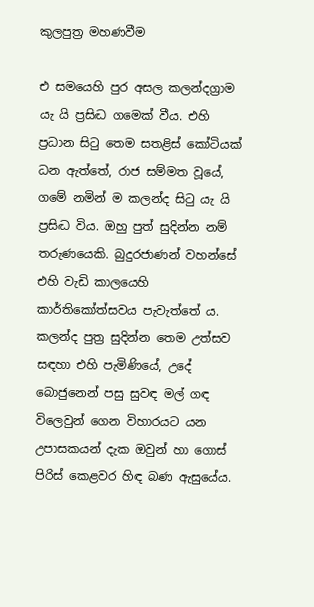කුලපුත්‍ර මහණවීම

එ සමයෙහි පුර අසල කලන්දග්‍රාම යැ යි ප්‍රසිද්‍ධ ගමෙක් වීය. එහි ප්‍රධාන සිටු තෙම සතළිස් කෝටියක් ධන ඇත්තේ, රාජ සම්මත වූයේ, ගමේ නමින් ම කලන්ද සිටු යැ යි ප්‍රසිද්‍ධ විය. ඔහු පුත් සුදින්න නම් තරුණයෙකි. බුදුරජාණන් වහන්සේ එහි වැඩි කාලයෙහි කාර්තිකෝත්සවය පැවැත්තේ ය. කලන්ද පුත්‍ර සුදින්න තෙම උත්සව සඳහා එහි පැමිණියේ, උදේ බොජුනෙන් පසු සුවඳ මල් ගඳ විලෙවුන් ගෙන විහාරයට යන උපාසකයන් දැක ඔවුන් හා ගොස් පිරිස් කෙළවර හිඳ බණ ඇසුයේය.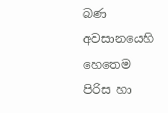බණ අවසානයෙහි හෙතෙම පිරිස හා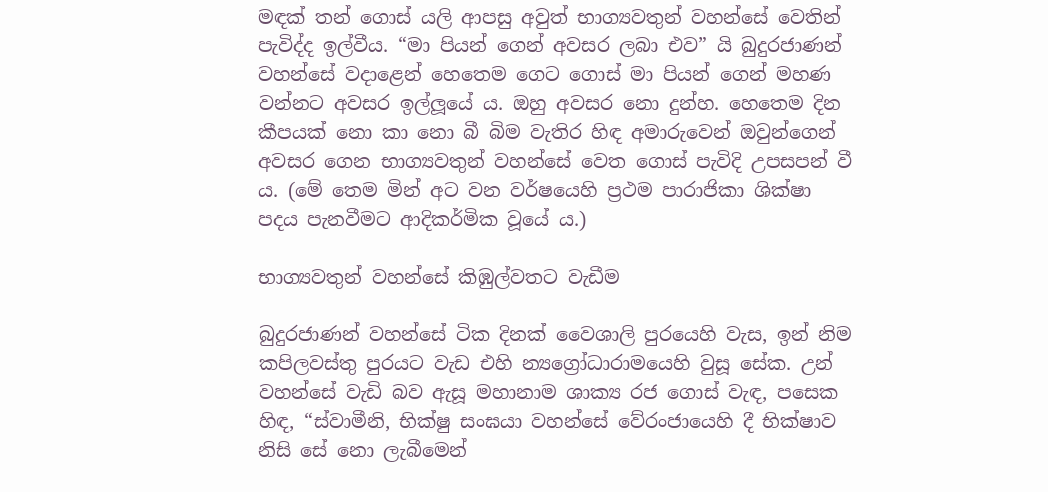මඳක් තන් ගොස් යලි ආපසු අවුත් භාග්‍යවතුන් වහන්සේ වෙතින් පැවිද්ද ඉල්වීය. “මා පියන් ගෙන් අවසර ලබා එව” යි බුදුරජාණන් වහන්සේ වදාළෙන් හෙතෙම ගෙට ගොස් මා පියන් ගෙන් මහණ වන්නට අවසර ඉල්ලූයේ ය. ඔහු අවසර නො දුන්හ. හෙතෙම දින කීපයක් නො කා නො බී බිම වැතිර හිඳ අමාරුවෙන් ඔවුන්ගෙන් අවසර ගෙන භාග්‍යවතුන් වහන්සේ වෙත ගොස් පැවිදි උපසපන් වී ය. (මේ තෙම මින් අට වන වර්ෂයෙහි ප්‍රථම පාරාජිකා ශික්ෂා පදය පැනවීමට ආදිකර්මික වූයේ ය.)

භාග්‍යවතුන් වහන්සේ කිඹුල්වතට වැඩීම

බුදුරජාණන් වහන්සේ ටික දිනක් වෛශාලි පුරයෙහි වැස, ඉන් නිම කපිලවස්තු පුරයට වැඩ එහි න්‍යග්‍රෝධාරාමයෙහි වුසූ සේක. උන් වහන්සේ වැඩි බව ඇසූ මහානාම ශාක්‍ය රජ ගොස් වැඳ, පසෙක හිඳ, “ස්වාමීනි, භික්ෂු සංඝයා වහන්සේ වේරංජායෙහි දී භික්ෂාව නිසි සේ නො ලැබීමෙන්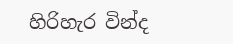හිරිහැර වින්ද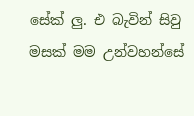සේක් ලු. එ බැවින් සිවු මසක් මම උන්වහන්සේ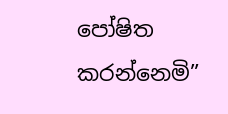පෝෂිත කරන්නෙමි”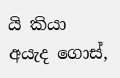යි කියා අයැද ගොස්,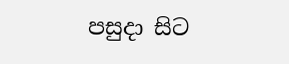පසුදා සිට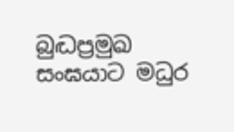බුද්‍ධප්‍රමුඛ සංඝයාට මධුර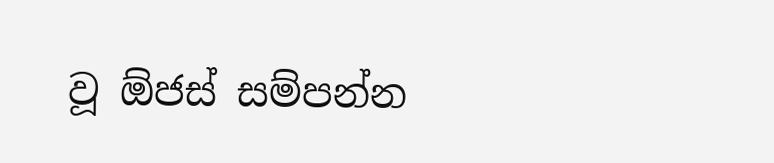වූ ඕජස් සම්පන්න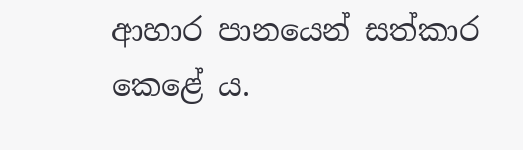ආහාර පානයෙන් සත්කාර කෙළේ ය.